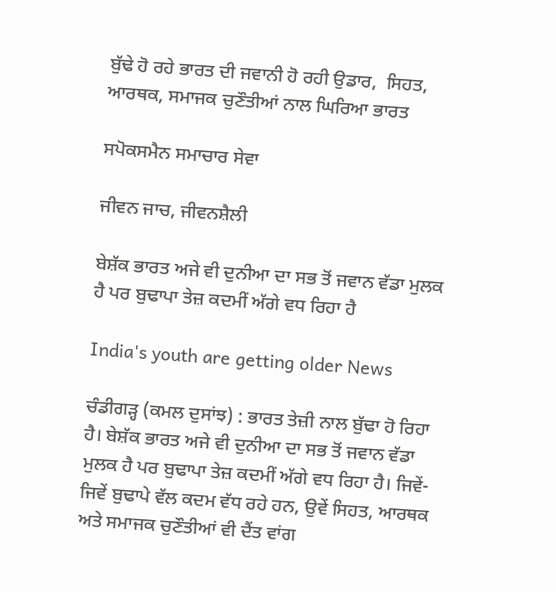ਬੁੱਢੇ ਹੋ ਰਹੇ ਭਾਰਤ ਦੀ ਜਵਾਨੀ ਹੋ ਰਹੀ ਉਡਾਰ,  ਸਿਹਤ, ਆਰਥਕ, ਸਮਾਜਕ ਚੁਣੌਤੀਆਂ ਨਾਲ ਘਿਰਿਆ ਭਾਰਤ

ਸਪੋਕਸਮੈਨ ਸਮਾਚਾਰ ਸੇਵਾ

ਜੀਵਨ ਜਾਚ, ਜੀਵਨਸ਼ੈਲੀ

ਬੇਸ਼ੱਕ ਭਾਰਤ ਅਜੇ ਵੀ ਦੁਨੀਆ ਦਾ ਸਭ ਤੋਂ ਜਵਾਨ ਵੱਡਾ ਮੁਲਕ ਹੈ ਪਰ ਬੁਢਾਪਾ ਤੇਜ਼ ਕਦਮੀਂ ਅੱਗੇ ਵਧ ਰਿਹਾ ਹੈ

India's youth are getting older News

ਚੰਡੀਗੜ੍ਹ (ਕਮਲ ਦੁਸਾਂਝ) : ਭਾਰਤ ਤੇਜ਼ੀ ਨਾਲ ਬੁੱਢਾ ਹੋ ਰਿਹਾ ਹੈ। ਬੇਸ਼ੱਕ ਭਾਰਤ ਅਜੇ ਵੀ ਦੁਨੀਆ ਦਾ ਸਭ ਤੋਂ ਜਵਾਨ ਵੱਡਾ ਮੁਲਕ ਹੈ ਪਰ ਬੁਢਾਪਾ ਤੇਜ਼ ਕਦਮੀਂ ਅੱਗੇ ਵਧ ਰਿਹਾ ਹੈ। ਜਿਵੇਂ-ਜਿਵੇਂ ਬੁਢਾਪੇ ਵੱਲ ਕਦਮ ਵੱਧ ਰਹੇ ਹਨ, ਉਵੇਂ ਸਿਹਤ, ਆਰਥਕ ਅਤੇ ਸਮਾਜਕ ਚੁਣੌਤੀਆਂ ਵੀ ਦੈਂਤ ਵਾਂਗ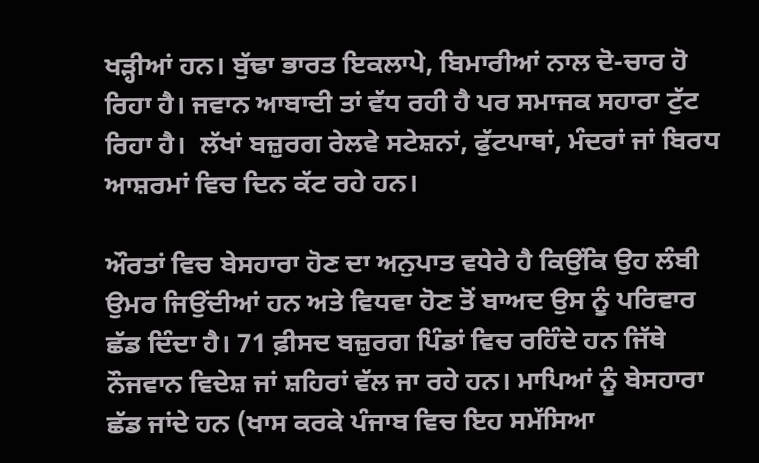ਖੜ੍ਹੀਆਂ ਹਨ। ਬੁੱਢਾ ਭਾਰਤ ਇਕਲਾਪੇ, ਬਿਮਾਰੀਆਂ ਨਾਲ ਦੋ-ਚਾਰ ਹੋ ਰਿਹਾ ਹੈ। ਜਵਾਨ ਆਬਾਦੀ ਤਾਂ ਵੱਧ ਰਹੀ ਹੈ ਪਰ ਸਮਾਜਕ ਸਹਾਰਾ ਟੁੱਟ ਰਿਹਾ ਹੈ।  ਲੱਖਾਂ ਬਜ਼ੁਰਗ ਰੇਲਵੇ ਸਟੇਸ਼ਨਾਂ, ਫੁੱਟਪਾਥਾਂ, ਮੰਦਰਾਂ ਜਾਂ ਬਿਰਧ ਆਸ਼ਰਮਾਂ ਵਿਚ ਦਿਨ ਕੱਟ ਰਹੇ ਹਨ।

ਔਰਤਾਂ ਵਿਚ ਬੇਸਹਾਰਾ ਹੋਣ ਦਾ ਅਨੁਪਾਤ ਵਧੇਰੇ ਹੈ ਕਿਉਂਕਿ ਉਹ ਲੰਬੀ ਉਮਰ ਜਿਉਂਦੀਆਂ ਹਨ ਅਤੇ ਵਿਧਵਾ ਹੋਣ ਤੋਂ ਬਾਅਦ ਉਸ ਨੂੰ ਪਰਿਵਾਰ ਛੱਡ ਦਿੰਦਾ ਹੈ। 71 ਫ਼ੀਸਦ ਬਜ਼ੁਰਗ ਪਿੰਡਾਂ ਵਿਚ ਰਹਿੰਦੇ ਹਨ ਜਿੱਥੇ ਨੌਜਵਾਨ ਵਿਦੇਸ਼ ਜਾਂ ਸ਼ਹਿਰਾਂ ਵੱਲ ਜਾ ਰਹੇ ਹਨ। ਮਾਪਿਆਂ ਨੂੰ ਬੇਸਹਾਰਾ ਛੱਡ ਜਾਂਦੇ ਹਨ (ਖਾਸ ਕਰਕੇ ਪੰਜਾਬ ਵਿਚ ਇਹ ਸਮੱਸਿਆ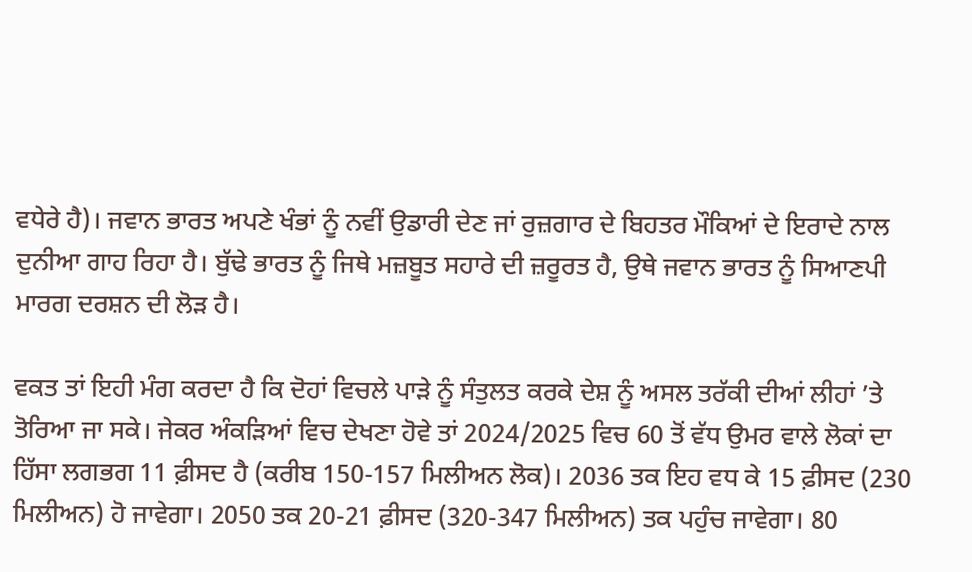ਵਧੇਰੇ ਹੈ)। ਜਵਾਨ ਭਾਰਤ ਅਪਣੇ ਖੰਭਾਂ ਨੂੰ ਨਵੀਂ ਉਡਾਰੀ ਦੇਣ ਜਾਂ ਰੁਜ਼ਗਾਰ ਦੇ ਬਿਹਤਰ ਮੌਕਿਆਂ ਦੇ ਇਰਾਦੇ ਨਾਲ ਦੁਨੀਆ ਗਾਹ ਰਿਹਾ ਹੈ। ਬੁੱਢੇ ਭਾਰਤ ਨੂੰ ਜਿਥੇ ਮਜ਼ਬੂਤ ਸਹਾਰੇ ਦੀ ਜ਼ਰੂਰਤ ਹੈ, ਉਥੇ ਜਵਾਨ ਭਾਰਤ ਨੂੰ ਸਿਆਣਪੀ ਮਾਰਗ ਦਰਸ਼ਨ ਦੀ ਲੋੜ ਹੈ।

ਵਕਤ ਤਾਂ ਇਹੀ ਮੰਗ ਕਰਦਾ ਹੈ ਕਿ ਦੋਹਾਂ ਵਿਚਲੇ ਪਾੜੇ ਨੂੰ ਸੰਤੁਲਤ ਕਰਕੇ ਦੇਸ਼ ਨੂੰ ਅਸਲ ਤਰੱਕੀ ਦੀਆਂ ਲੀਹਾਂ ’ਤੇ ਤੋਰਿਆ ਜਾ ਸਕੇ। ਜੇਕਰ ਅੰਕੜਿਆਂ ਵਿਚ ਦੇਖਣਾ ਹੋਵੇ ਤਾਂ 2024/2025 ਵਿਚ 60 ਤੋਂ ਵੱਧ ਉਮਰ ਵਾਲੇ ਲੋਕਾਂ ਦਾ ਹਿੱਸਾ ਲਗਭਗ 11 ਫ਼ੀਸਦ ਹੈ (ਕਰੀਬ 150-157 ਮਿਲੀਅਨ ਲੋਕ)। 2036 ਤਕ ਇਹ ਵਧ ਕੇ 15 ਫ਼ੀਸਦ (230 ਮਿਲੀਅਨ) ਹੋ ਜਾਵੇਗਾ। 2050 ਤਕ 20-21 ਫ਼ੀਸਦ (320-347 ਮਿਲੀਅਨ) ਤਕ ਪਹੁੰਚ ਜਾਵੇਗਾ। 80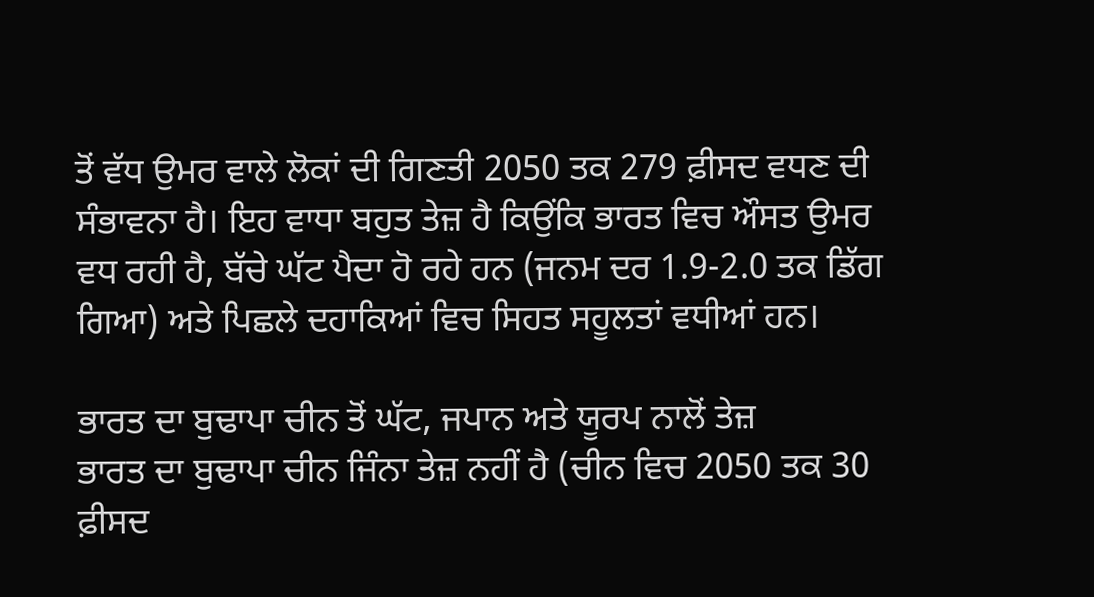ਤੋਂ ਵੱਧ ਉਮਰ ਵਾਲੇ ਲੋਕਾਂ ਦੀ ਗਿਣਤੀ 2050 ਤਕ 279 ਫ਼ੀਸਦ ਵਧਣ ਦੀ ਸੰਭਾਵਨਾ ਹੈ। ਇਹ ਵਾਧਾ ਬਹੁਤ ਤੇਜ਼ ਹੈ ਕਿਉਂਕਿ ਭਾਰਤ ਵਿਚ ਔਸਤ ਉਮਰ ਵਧ ਰਹੀ ਹੈ, ਬੱਚੇ ਘੱਟ ਪੈਦਾ ਹੋ ਰਹੇ ਹਨ (ਜਨਮ ਦਰ 1.9-2.0 ਤਕ ਡਿੱਗ ਗਿਆ) ਅਤੇ ਪਿਛਲੇ ਦਹਾਕਿਆਂ ਵਿਚ ਸਿਹਤ ਸਹੂਲਤਾਂ ਵਧੀਆਂ ਹਨ।

ਭਾਰਤ ਦਾ ਬੁਢਾਪਾ ਚੀਨ ਤੋਂ ਘੱਟ, ਜਪਾਨ ਅਤੇ ਯੂਰਪ ਨਾਲੋਂ ਤੇਜ਼
ਭਾਰਤ ਦਾ ਬੁਢਾਪਾ ਚੀਨ ਜਿੰਨਾ ਤੇਜ਼ ਨਹੀਂ ਹੈ (ਚੀਨ ਵਿਚ 2050 ਤਕ 30 ਫ਼ੀਸਦ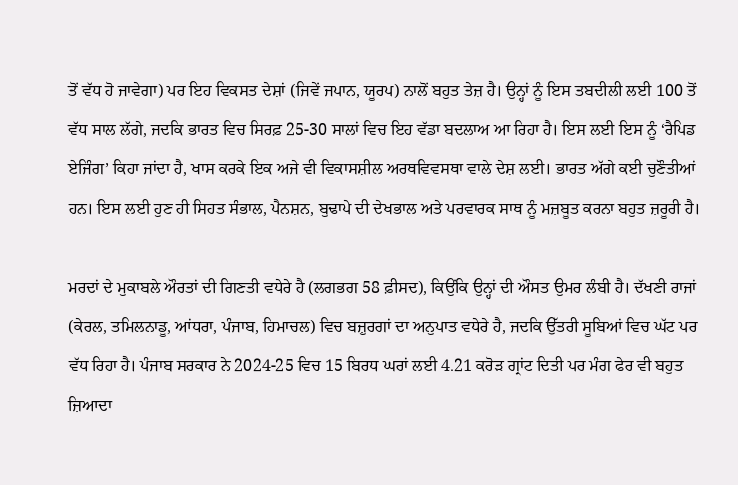ਤੋਂ ਵੱਧ ਹੋ ਜਾਵੇਗਾ) ਪਰ ਇਹ ਵਿਕਸਤ ਦੇਸ਼ਾਂ (ਜਿਵੇਂ ਜਪਾਨ, ਯੂਰਪ) ਨਾਲੋਂ ਬਹੁਤ ਤੇਜ਼ ਹੈ। ਉਨ੍ਹਾਂ ਨੂੰ ਇਸ ਤਬਦੀਲੀ ਲਈ 100 ਤੋਂ ਵੱਧ ਸਾਲ ਲੱਗੇ, ਜਦਕਿ ਭਾਰਤ ਵਿਚ ਸਿਰਫ਼ 25-30 ਸਾਲਾਂ ਵਿਚ ਇਹ ਵੱਡਾ ਬਦਲਾਅ ਆ ਰਿਹਾ ਹੈ। ਇਸ ਲਈ ਇਸ ਨੂੰ ‘ਰੈਪਿਡ ਏਜਿੰਗ’ ਕਿਹਾ ਜਾਂਦਾ ਹੈ, ਖਾਸ ਕਰਕੇ ਇਕ ਅਜੇ ਵੀ ਵਿਕਾਸਸ਼ੀਲ ਅਰਥਵਿਵਸਥਾ ਵਾਲੇ ਦੇਸ਼ ਲਈ। ਭਾਰਤ ਅੱਗੇ ਕਈ ਚੁਣੌਤੀਆਂ ਹਨ। ਇਸ ਲਈ ਹੁਣ ਹੀ ਸਿਹਤ ਸੰਭਾਲ, ਪੈਨਸ਼ਨ, ਬੁਢਾਪੇ ਦੀ ਦੇਖਭਾਲ ਅਤੇ ਪਰਵਾਰਕ ਸਾਥ ਨੂੰ ਮਜ਼ਬੂਤ ਕਰਨਾ ਬਹੁਤ ਜ਼ਰੂਰੀ ਹੈ।

ਮਰਦਾਂ ਦੇ ਮੁਕਾਬਲੇ ਔਰਤਾਂ ਦੀ ਗਿਣਤੀ ਵਧੇਰੇ ਹੈ (ਲਗਭਗ 58 ਫ਼ੀਸਦ), ਕਿਉਂਕਿ ਉਨ੍ਹਾਂ ਦੀ ਔਸਤ ਉਮਰ ਲੰਬੀ ਹੈ। ਦੱਖਣੀ ਰਾਜਾਂ (ਕੇਰਲ, ਤਮਿਲਨਾਡੂ, ਆਂਧਰਾ, ਪੰਜਾਬ, ਹਿਮਾਚਲ) ਵਿਚ ਬਜ਼ੁਰਗਾਂ ਦਾ ਅਨੁਪਾਤ ਵਧੇਰੇ ਹੈ, ਜਦਕਿ ਉੱਤਰੀ ਸੂਬਿਆਂ ਵਿਚ ਘੱਟ ਪਰ ਵੱਧ ਰਿਹਾ ਹੈ। ਪੰਜਾਬ ਸਰਕਾਰ ਨੇ 2024-25 ਵਿਚ 15 ਬਿਰਧ ਘਰਾਂ ਲਈ 4.21 ਕਰੋੜ ਗ੍ਰਾਂਟ ਦਿਤੀ ਪਰ ਮੰਗ ਫੇਰ ਵੀ ਬਹੁਤ ਜ਼ਿਆਦਾ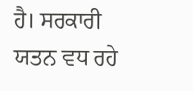ਹੈ। ਸਰਕਾਰੀ ਯਤਨ ਵਧ ਰਹੇ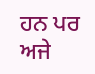ਹਨ ਪਰ ਅਜੇ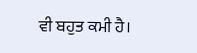ਵੀ ਬਹੁਤ ਕਮੀ ਹੈ।